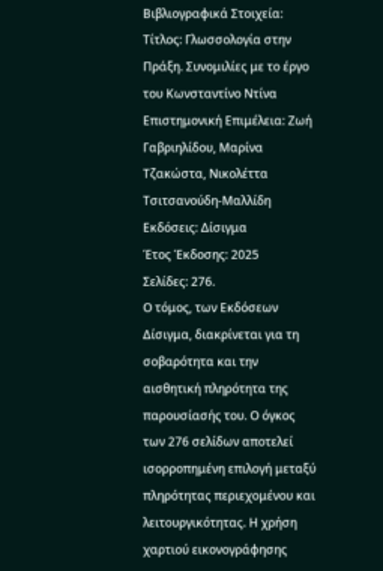Βιβλιογραφικά Στοιχεία:
Τίτλος: Γλωσσολογία στην Πράξη. Συνομιλίες με το έργο του Κωνσταντίνο Ντίνα
Επιστημονική Επιμέλεια: Ζωή Γαβριηλίδου, Μαρίνα Τζακώστα, Νικολέττα Τσιτσανούδη-Μαλλίδη
Εκδόσεις: Δίσιγμα
Έτος Έκδοσης: 2025
Σελίδες: 276.
Ο τόμος, των Εκδόσεων Δίσιγμα, διακρίνεται για τη σοβαρότητα και την αισθητική πληρότητα της παρουσίασής του. Ο όγκος των 276 σελίδων αποτελεί ισορροπημένη επιλογή μεταξύ πληρότητας περιεχομένου και λειτουργικότητας. Η χρήση χαρτιού εικονογράφησης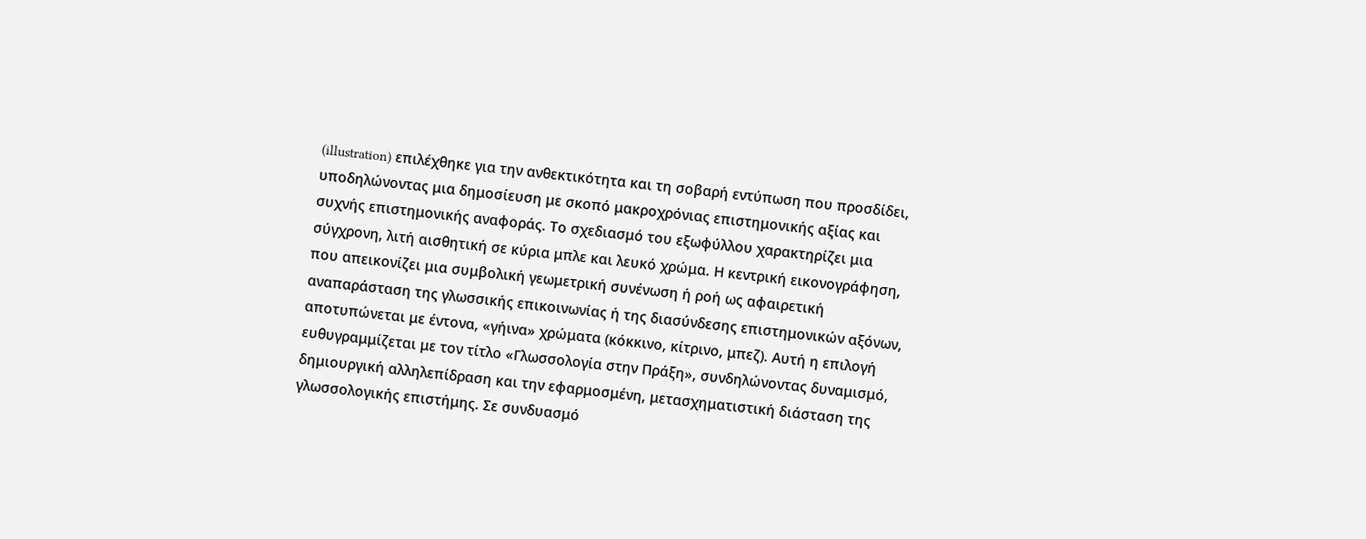(illustration) επιλέχθηκε για την ανθεκτικότητα και τη σοβαρή εντύπωση που προσδίδει, υποδηλώνοντας μια δημοσίευση με σκοπό μακροχρόνιας επιστημονικής αξίας και συχνής επιστημονικής αναφοράς. Το σχεδιασμό του εξωφύλλου χαρακτηρίζει μια σύγχρονη, λιτή αισθητική σε κύρια μπλε και λευκό χρώμα. Η κεντρική εικονογράφηση, που απεικονίζει μια συμβολική γεωμετρική συνένωση ή ροή ως αφαιρετική αναπαράσταση της γλωσσικής επικοινωνίας ή της διασύνδεσης επιστημονικών αξόνων, αποτυπώνεται με έντονα, «γήινα» χρώματα (κόκκινο, κίτρινο, μπεζ). Αυτή η επιλογή ευθυγραμμίζεται με τον τίτλο «Γλωσσολογία στην Πράξη», συνδηλώνοντας δυναμισμό, δημιουργική αλληλεπίδραση και την εφαρμοσμένη, μετασχηματιστική διάσταση της γλωσσολογικής επιστήμης. Σε συνδυασμό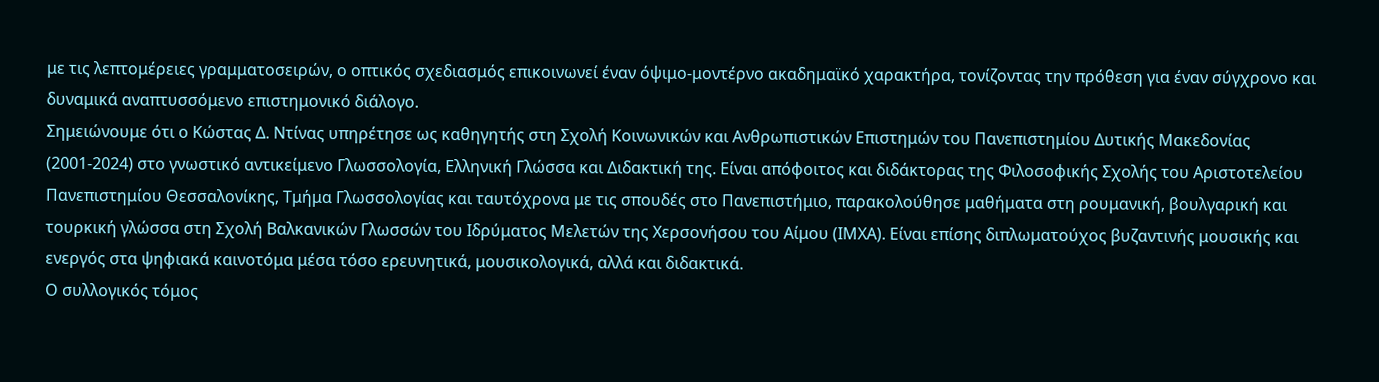με τις λεπτομέρειες γραμματοσειρών, ο οπτικός σχεδιασμός επικοινωνεί έναν όψιμο-μοντέρνο ακαδημαϊκό χαρακτήρα, τονίζοντας την πρόθεση για έναν σύγχρονο και δυναμικά αναπτυσσόμενο επιστημονικό διάλογο.
Σημειώνουμε ότι ο Κώστας Δ. Ντίνας υπηρέτησε ως καθηγητής στη Σχολή Κοινωνικών και Ανθρωπιστικών Επιστημών του Πανεπιστημίου Δυτικής Μακεδονίας (2001-2024) στο γνωστικό αντικείμενο Γλωσσολογία, Ελληνική Γλώσσα και Διδακτική της. Είναι απόφοιτος και διδάκτορας της Φιλοσοφικής Σχολής του Αριστοτελείου Πανεπιστημίου Θεσσαλονίκης, Τμήμα Γλωσσολογίας και ταυτόχρονα με τις σπουδές στο Πανεπιστήμιο, παρακολούθησε μαθήματα στη ρουμανική, βουλγαρική και τουρκική γλώσσα στη Σχολή Βαλκανικών Γλωσσών του Ιδρύματος Μελετών της Χερσονήσου του Αίμου (ΙΜΧΑ). Είναι επίσης διπλωματούχος βυζαντινής μουσικής και ενεργός στα ψηφιακά καινοτόμα μέσα τόσο ερευνητικά, μουσικολογικά, αλλά και διδακτικά.
Ο συλλογικός τόμος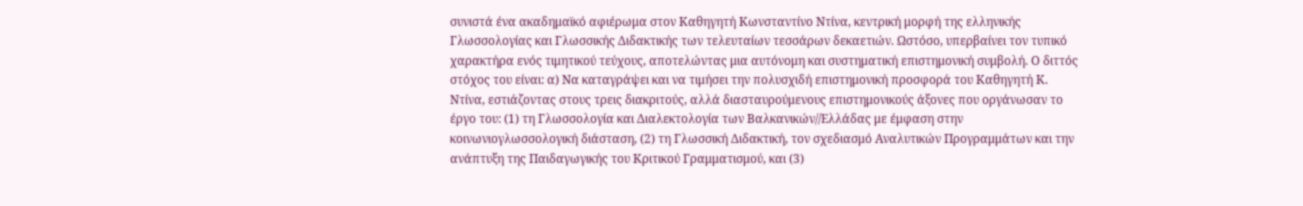συνιστά ένα ακαδημαϊκό αφιέρωμα στον Καθηγητή Κωνσταντίνο Ντίνα, κεντρική μορφή της ελληνικής Γλωσσολογίας και Γλωσσικής Διδακτικής των τελευταίων τεσσάρων δεκαετιών. Ωστόσο, υπερβαίνει τον τυπικό χαρακτήρα ενός τιμητικού τεύχους, αποτελώντας μια αυτόνομη και συστηματική επιστημονική συμβολή. Ο διττός στόχος του είναι: α) Να καταγράψει και να τιμήσει την πολυσχιδή επιστημονική προσφορά του Καθηγητή Κ. Ντίνα, εστιάζοντας στους τρεις διακριτούς, αλλά διασταυρούμενους επιστημονικούς άξονες που οργάνωσαν το έργο του: (1) τη Γλωσσολογία και Διαλεκτολογία των Βαλκανικών//Ελλάδας με έμφαση στην κοινωνιογλωσσολογική διάσταση, (2) τη Γλωσσική Διδακτική, τον σχεδιασμό Αναλυτικών Προγραμμάτων και την ανάπτυξη της Παιδαγωγικής του Κριτικού Γραμματισμού, και (3)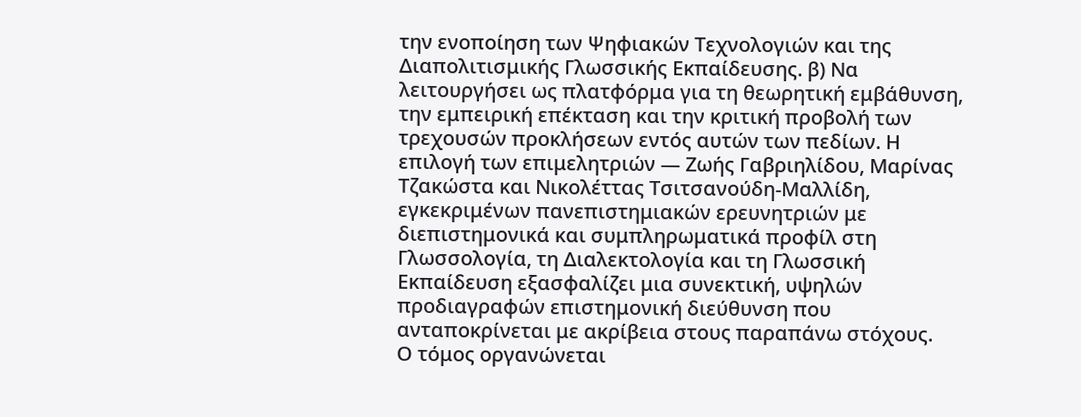την ενοποίηση των Ψηφιακών Τεχνολογιών και της Διαπολιτισμικής Γλωσσικής Εκπαίδευσης. β) Να λειτουργήσει ως πλατφόρμα για τη θεωρητική εμβάθυνση, την εμπειρική επέκταση και την κριτική προβολή των τρεχουσών προκλήσεων εντός αυτών των πεδίων. Η επιλογή των επιμελητριών — Ζωής Γαβριηλίδου, Μαρίνας Τζακώστα και Νικολέττας Τσιτσανούδη-Μαλλίδη, εγκεκριμένων πανεπιστημιακών ερευνητριών με διεπιστημονικά και συμπληρωματικά προφίλ στη Γλωσσολογία, τη Διαλεκτολογία και τη Γλωσσική Εκπαίδευση εξασφαλίζει μια συνεκτική, υψηλών προδιαγραφών επιστημονική διεύθυνση που ανταποκρίνεται με ακρίβεια στους παραπάνω στόχους.
Ο τόμος οργανώνεται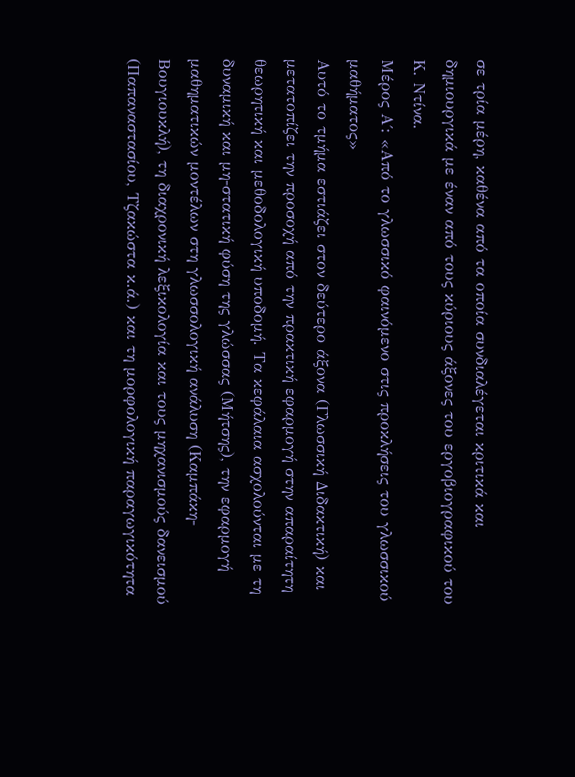σε τρία μέρη, καθένα από τα οποία συνδιαλέγεται κριτικά και δημιουργικά με έναν από τους κύριους άξονες του εργοβιογραφικού του Κ. Ντίνα.
Μέρος Α΄: «Από το γλωσσικό φαινόμενο στις προκλήσεις του γλωσσικού μαθήματος»
Αυτό το τμήμα εστιάζει στον δεύτερο άξονα (Γλωσσική Διδακτική) και μετατοπίζει την προσοχή από την πρακτική εφαρμογή στην απαραίτητη θεωρητική και μεθοδολογική υποδομή. Τα κεφάλαια ασχολούνται με τη δυναμική και μη-στατική φύση της γλώσσας (Μήτσης), την εφαρμογή μαθηματικών μοντέλων στη γλωσσολογική ανάλυση (Καμπάκη-Βουγιουκλή), τη διαχρονική λεξικολογία και τους μηχανισμούς δανεισμού (Παπαναστασίου, Τζακώστα κ.ά.) και τη μορφολογική παραγωγικότητα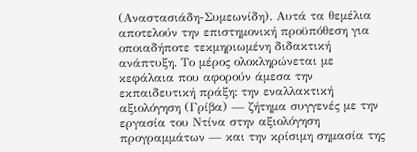(Αναστασιάδη-Συμεωνίδη). Αυτά τα θεμέλια αποτελούν την επιστημονική προϋπόθεση για οποιαδήποτε τεκμηριωμένη διδακτική ανάπτυξη. Το μέρος ολοκληρώνεται με κεφάλαια που αφορούν άμεσα την εκπαιδευτική πράξη: την εναλλακτική αξιολόγηση (Γρίβα) — ζήτημα συγγενές με την εργασία του Ντίνα στην αξιολόγηση προγραμμάτων — και την κρίσιμη σημασία της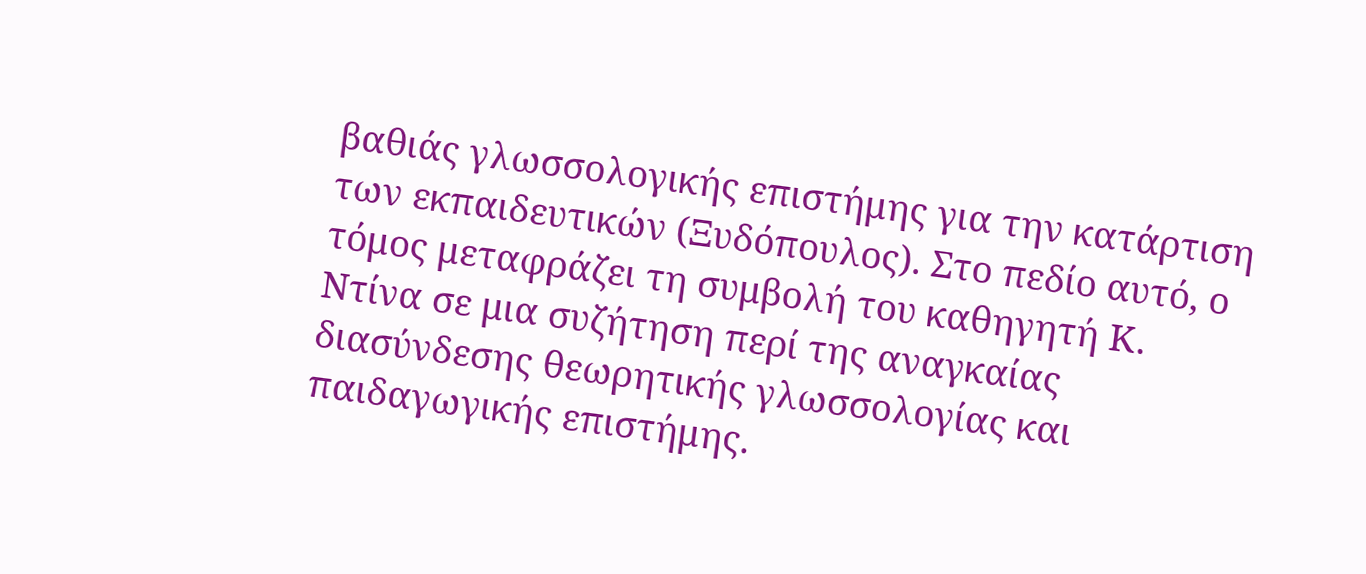βαθιάς γλωσσολογικής επιστήμης για την κατάρτιση των εκπαιδευτικών (Ξυδόπουλος). Στο πεδίο αυτό, ο τόμος μεταφράζει τη συμβολή του καθηγητή Κ. Ντίνα σε μια συζήτηση περί της αναγκαίας διασύνδεσης θεωρητικής γλωσσολογίας και παιδαγωγικής επιστήμης.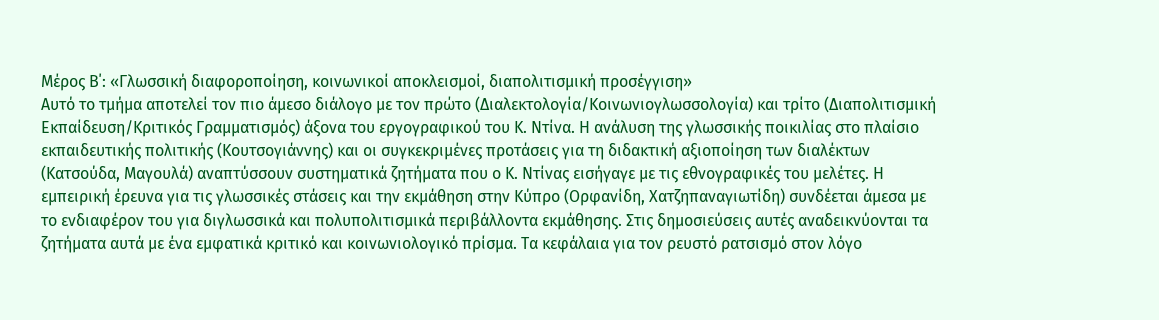Μέρος Β΄: «Γλωσσική διαφοροποίηση, κοινωνικοί αποκλεισμοί, διαπολιτισμική προσέγγιση»
Αυτό το τμήμα αποτελεί τον πιο άμεσο διάλογο με τον πρώτο (Διαλεκτολογία/Κοινωνιογλωσσολογία) και τρίτο (Διαπολιτισμική Εκπαίδευση/Κριτικός Γραμματισμός) άξονα του εργογραφικού του Κ. Ντίνα. Η ανάλυση της γλωσσικής ποικιλίας στο πλαίσιο εκπαιδευτικής πολιτικής (Κουτσογιάννης) και οι συγκεκριμένες προτάσεις για τη διδακτική αξιοποίηση των διαλέκτων (Κατσούδα, Μαγουλά) αναπτύσσουν συστηματικά ζητήματα που ο Κ. Ντίνας εισήγαγε με τις εθνογραφικές του μελέτες. Η εμπειρική έρευνα για τις γλωσσικές στάσεις και την εκμάθηση στην Κύπρο (Ορφανίδη, Χατζηπαναγιωτίδη) συνδέεται άμεσα με το ενδιαφέρον του για διγλωσσικά και πολυπολιτισμικά περιβάλλοντα εκμάθησης. Στις δημοσιεύσεις αυτές αναδεικνύονται τα ζητήματα αυτά με ένα εμφατικά κριτικό και κοινωνιολογικό πρίσμα. Τα κεφάλαια για τον ρευστό ρατσισμό στον λόγο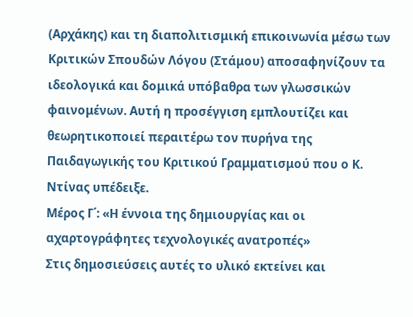(Αρχάκης) και τη διαπολιτισμική επικοινωνία μέσω των Κριτικών Σπουδών Λόγου (Στάμου) αποσαφηνίζουν τα ιδεολογικά και δομικά υπόβαθρα των γλωσσικών φαινομένων. Αυτή η προσέγγιση εμπλουτίζει και θεωρητικοποιεί περαιτέρω τον πυρήνα της Παιδαγωγικής του Κριτικού Γραμματισμού που ο Κ. Ντίνας υπέδειξε.
Μέρος Γ΄: «Η έννοια της δημιουργίας και οι αχαρτογράφητες τεχνολογικές ανατροπές»
Στις δημοσιεύσεις αυτές το υλικό εκτείνει και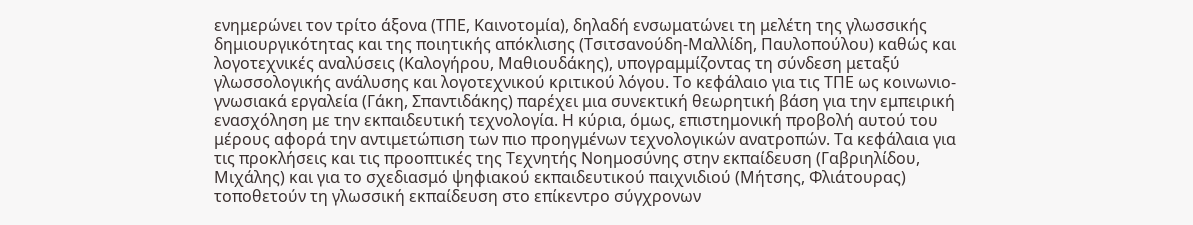ενημερώνει τον τρίτο άξονα (ΤΠΕ, Καινοτομία), δηλαδή ενσωματώνει τη μελέτη της γλωσσικής δημιουργικότητας και της ποιητικής απόκλισης (Τσιτσανούδη-Μαλλίδη, Παυλοπούλου) καθώς και λογοτεχνικές αναλύσεις (Καλογήρου, Μαθιουδάκης), υπογραμμίζοντας τη σύνδεση μεταξύ γλωσσολογικής ανάλυσης και λογοτεχνικού κριτικού λόγου. Το κεφάλαιο για τις ΤΠΕ ως κοινωνιο-γνωσιακά εργαλεία (Γάκη, Σπαντιδάκης) παρέχει μια συνεκτική θεωρητική βάση για την εμπειρική ενασχόληση με την εκπαιδευτική τεχνολογία. Η κύρια, όμως, επιστημονική προβολή αυτού του μέρους αφορά την αντιμετώπιση των πιο προηγμένων τεχνολογικών ανατροπών. Τα κεφάλαια για τις προκλήσεις και τις προοπτικές της Τεχνητής Νοημοσύνης στην εκπαίδευση (Γαβριηλίδου, Μιχάλης) και για το σχεδιασμό ψηφιακού εκπαιδευτικού παιχνιδιού (Μήτσης, Φλιάτουρας) τοποθετούν τη γλωσσική εκπαίδευση στο επίκεντρο σύγχρονων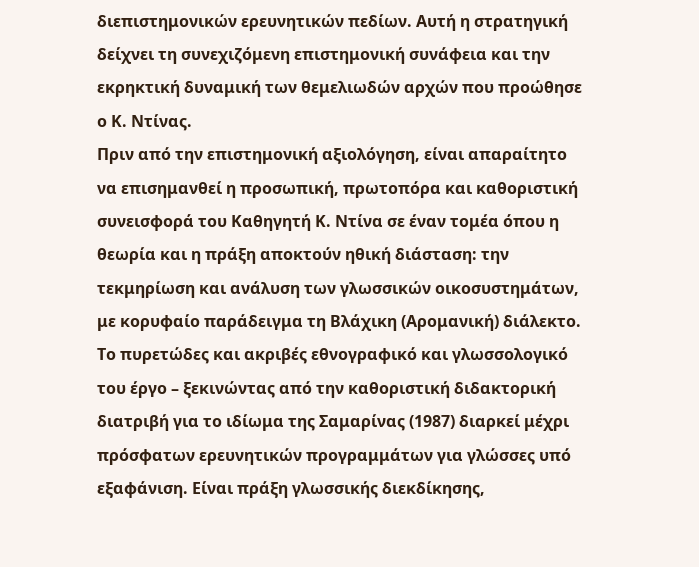διεπιστημονικών ερευνητικών πεδίων. Αυτή η στρατηγική δείχνει τη συνεχιζόμενη επιστημονική συνάφεια και την εκρηκτική δυναμική των θεμελιωδών αρχών που προώθησε ο Κ. Ντίνας.
Πριν από την επιστημονική αξιολόγηση, είναι απαραίτητο να επισημανθεί η προσωπική, πρωτοπόρα και καθοριστική συνεισφορά του Καθηγητή Κ. Ντίνα σε έναν τομέα όπου η θεωρία και η πράξη αποκτούν ηθική διάσταση: την τεκμηρίωση και ανάλυση των γλωσσικών οικοσυστημάτων, με κορυφαίο παράδειγμα τη Βλάχικη (Αρομανική) διάλεκτο.
Το πυρετώδες και ακριβές εθνογραφικό και γλωσσολογικό του έργο – ξεκινώντας από την καθοριστική διδακτορική διατριβή για το ιδίωμα της Σαμαρίνας (1987) διαρκεί μέχρι πρόσφατων ερευνητικών προγραμμάτων για γλώσσες υπό εξαφάνιση. Είναι πράξη γλωσσικής διεκδίκησης,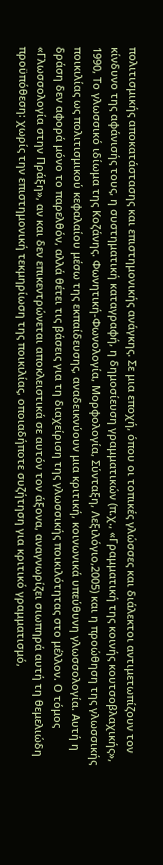πολιτισμικής αποκατάστασης και επιστημονικής ανάγκης. Σε μια εποχή, όπου οι τοπικές γλώσσες και διάλεκτοι αντιμετωπίζουν τον κίνδυνο της αφάνισής τους, η συστηματική καταγραφή, η δημοσίευση γραμματικών (π.χ., «Γραμματική της κοινής κουτσοβλαχικής», 1990, Το γλωσσικό ιδίωμα της Κοζάνης. Φωνητική-Φωνολογία, Μορφολογία, Σύνταξη, Λεξιλόγιο,2005) και η προώθηση της γλωσσικής ποικιλίας ως πολιτισμικού κεφαλαίου μέσω της εκπαίδευσης, αναδεικνύουν μια κριτική, κοινωνικά υπεύθυνη γλωσσολογία. Αυτή η δράση δεν αφορά μόνο το παρελθόν, αλλά θέτει τις βάσεις για τη διαχείριση της γλωσσικής ποικιλότητας στο μέλλον. Ο τόμος «Γλωσσολογία στην Πράξη», αν και δεν επικεντρώνεται αποκλειστικά σε αυτόν τον άξονα, αναγνωρίζει σιωπηρά αυτή τη θεμελιώδη προϋπόθεση: χωρίς την επιστημονική τεκμηρίωση της ποικιλίας, οποιαδήποτε συζήτηση για κριτικό γραμματισμό,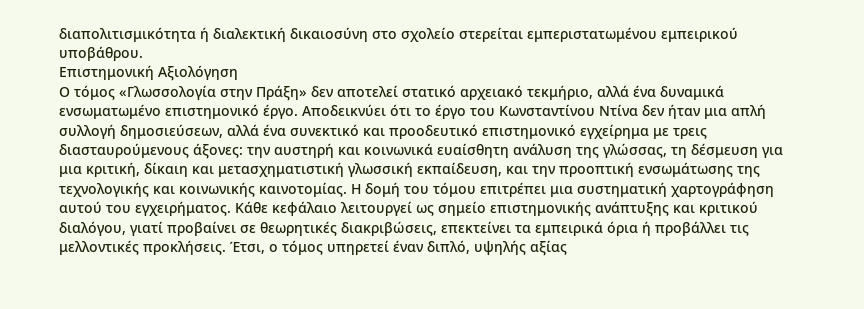διαπολιτισμικότητα ή διαλεκτική δικαιοσύνη στο σχολείο στερείται εμπεριστατωμένου εμπειρικού υποβάθρου.
Επιστημονική Αξιολόγηση
Ο τόμος «Γλωσσολογία στην Πράξη» δεν αποτελεί στατικό αρχειακό τεκμήριο, αλλά ένα δυναμικά ενσωματωμένο επιστημονικό έργο. Αποδεικνύει ότι το έργο του Κωνσταντίνου Ντίνα δεν ήταν μια απλή συλλογή δημοσιεύσεων, αλλά ένα συνεκτικό και προοδευτικό επιστημονικό εγχείρημα με τρεις διασταυρούμενους άξονες: την αυστηρή και κοινωνικά ευαίσθητη ανάλυση της γλώσσας, τη δέσμευση για μια κριτική, δίκαιη και μετασχηματιστική γλωσσική εκπαίδευση, και την προοπτική ενσωμάτωσης της τεχνολογικής και κοινωνικής καινοτομίας. Η δομή του τόμου επιτρέπει μια συστηματική χαρτογράφηση αυτού του εγχειρήματος. Κάθε κεφάλαιο λειτουργεί ως σημείο επιστημονικής ανάπτυξης και κριτικού διαλόγου, γιατί προβαίνει σε θεωρητικές διακριβώσεις, επεκτείνει τα εμπειρικά όρια ή προβάλλει τις μελλοντικές προκλήσεις. Έτσι, ο τόμος υπηρετεί έναν διπλό, υψηλής αξίας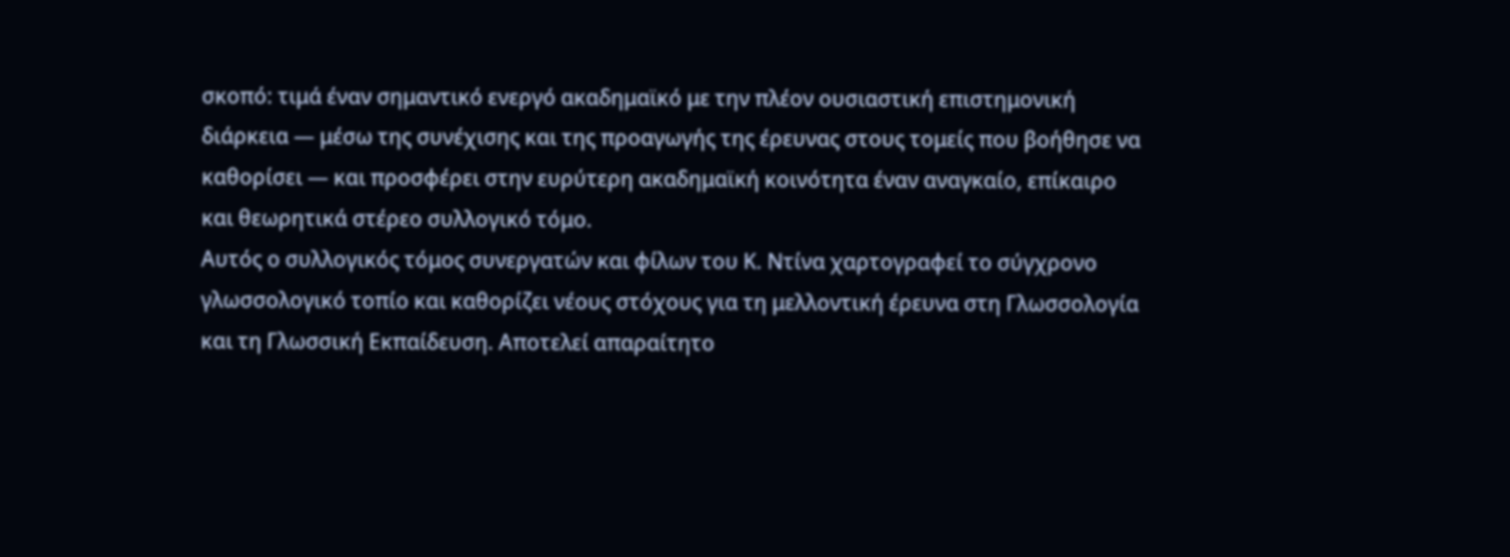σκοπό: τιμά έναν σημαντικό ενεργό ακαδημαϊκό με την πλέον ουσιαστική επιστημονική διάρκεια — μέσω της συνέχισης και της προαγωγής της έρευνας στους τομείς που βοήθησε να καθορίσει — και προσφέρει στην ευρύτερη ακαδημαϊκή κοινότητα έναν αναγκαίο, επίκαιρο και θεωρητικά στέρεο συλλογικό τόμο.
Αυτός ο συλλογικός τόμος συνεργατών και φίλων του Κ. Ντίνα χαρτογραφεί το σύγχρονο γλωσσολογικό τοπίο και καθορίζει νέους στόχους για τη μελλοντική έρευνα στη Γλωσσολογία και τη Γλωσσική Εκπαίδευση. Αποτελεί απαραίτητο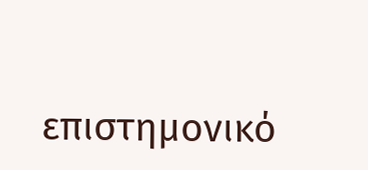επιστημονικό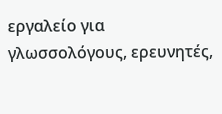εργαλείο για γλωσσολόγους, ερευνητές,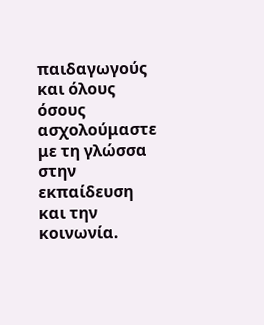παιδαγωγούς και όλους όσους ασχολούμαστε με τη γλώσσα στην εκπαίδευση και την κοινωνία.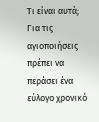Τι είναι αυτά;
Για τις αγιοποιήσεις πρέπει να περάσει ένα εύλογο χρονικό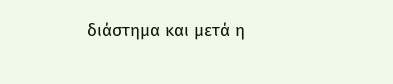διάστημα και μετά η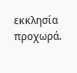εκκλησία προχωρά.